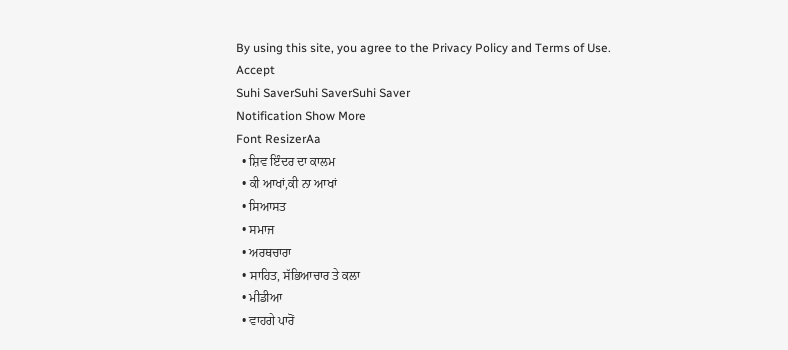By using this site, you agree to the Privacy Policy and Terms of Use.
Accept
Suhi SaverSuhi SaverSuhi Saver
Notification Show More
Font ResizerAa
  • ਸ਼ਿਵ ਇੰਦਰ ਦਾ ਕਾਲਮ
  • ਕੀ ਆਖਾਂ,ਕੀ ਨਾ ਆਖਾਂ
  • ਸਿਆਸਤ
  • ਸਮਾਜ
  • ਅਰਥਚਾਰਾ
  • ਸਾਹਿਤ, ਸੱਭਿਆਚਾਰ ਤੇ ਕਲਾ
  • ਮੀਡੀਆ
  • ਵਾਹਗੇ ਪਾਰੋਂ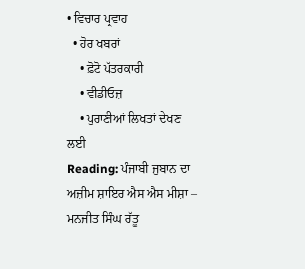• ਵਿਚਾਰ ਪ੍ਰਵਾਹ
  • ਹੋਰ ਖਬਰਾਂ
    • ਫ਼ੋਟੋ ਪੱਤਰਕਾਰੀ
    • ਵੀਡੀਓਜ਼
    • ਪੁਰਾਣੀਆਂ ਲਿਖਤਾਂ ਦੇਖਣ ਲਈ
Reading: ਪੰਜਾਬੀ ਜੁਬਾਨ ਦਾ ਅਜ਼ੀਮ ਸ਼ਾਇਰ ਐਸ ਐਸ ਮੀਸ਼ਾ – ਮਨਜੀਤ ਸਿੰਘ ਰੱਤੂ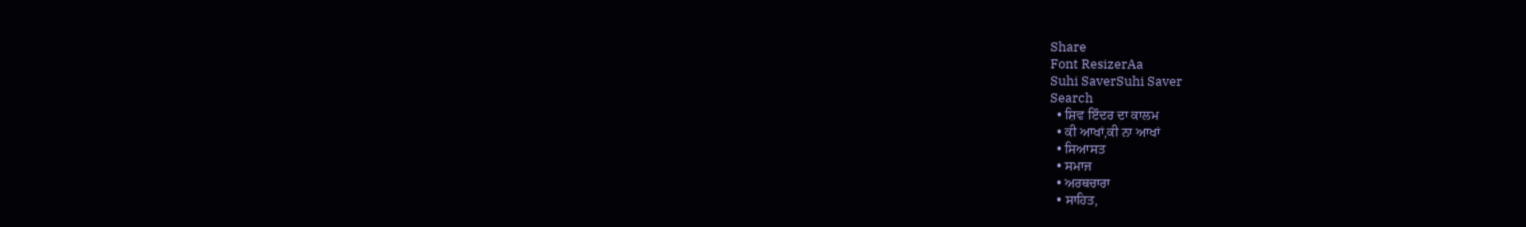Share
Font ResizerAa
Suhi SaverSuhi Saver
Search
  • ਸ਼ਿਵ ਇੰਦਰ ਦਾ ਕਾਲਮ
  • ਕੀ ਆਖਾਂ,ਕੀ ਨਾ ਆਖਾਂ
  • ਸਿਆਸਤ
  • ਸਮਾਜ
  • ਅਰਥਚਾਰਾ
  • ਸਾਹਿਤ,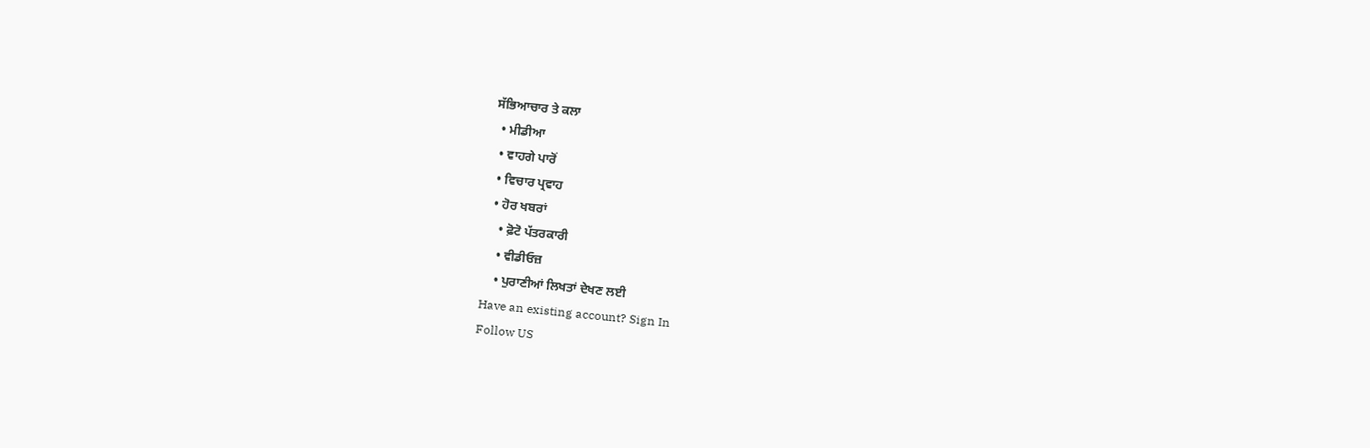ਸੱਭਿਆਚਾਰ ਤੇ ਕਲਾ
  • ਮੀਡੀਆ
  • ਵਾਹਗੇ ਪਾਰੋਂ
  • ਵਿਚਾਰ ਪ੍ਰਵਾਹ
  • ਹੋਰ ਖਬਰਾਂ
    • ਫ਼ੋਟੋ ਪੱਤਰਕਾਰੀ
    • ਵੀਡੀਓਜ਼
    • ਪੁਰਾਣੀਆਂ ਲਿਖਤਾਂ ਦੇਖਣ ਲਈ
Have an existing account? Sign In
Follow US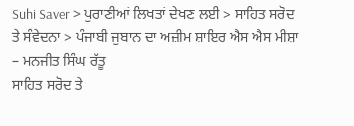Suhi Saver > ਪੁਰਾਣੀਆਂ ਲਿਖਤਾਂ ਦੇਖਣ ਲਈ > ਸਾਹਿਤ ਸਰੋਦ ਤੇ ਸੰਵੇਦਨਾ > ਪੰਜਾਬੀ ਜੁਬਾਨ ਦਾ ਅਜ਼ੀਮ ਸ਼ਾਇਰ ਐਸ ਐਸ ਮੀਸ਼ਾ – ਮਨਜੀਤ ਸਿੰਘ ਰੱਤੂ
ਸਾਹਿਤ ਸਰੋਦ ਤੇ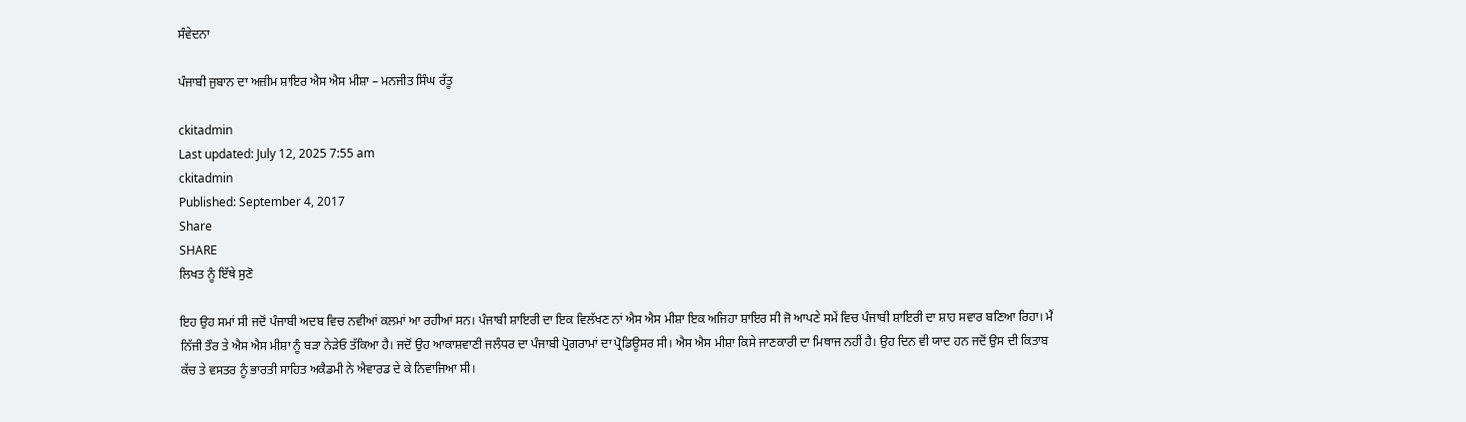ਸੰਵੇਦਨਾ

ਪੰਜਾਬੀ ਜੁਬਾਨ ਦਾ ਅਜ਼ੀਮ ਸ਼ਾਇਰ ਐਸ ਐਸ ਮੀਸ਼ਾ – ਮਨਜੀਤ ਸਿੰਘ ਰੱਤੂ

ckitadmin
Last updated: July 12, 2025 7:55 am
ckitadmin
Published: September 4, 2017
Share
SHARE
ਲਿਖਤ ਨੂੰ ਇੱਥੇ ਸੁਣੋ

ਇਹ ਉਹ ਸਮਾਂ ਸੀ ਜਦੋਂ ਪੰਜਾਬੀ ਅਦਬ ਵਿਚ ਨਵੀਆਂ ਕਲਮਾਂ ਆ ਰਹੀਆਂ ਸਨ। ਪੰਜਾਬੀ ਸ਼ਾਇਰੀ ਦਾ ਇਕ ਵਿਲੱਖਣ ਨਾਂ ਐਸ ਐਸ ਮੀਸ਼ਾ ਇਕ ਅਜਿਹਾ ਸ਼ਾਇਰ ਸੀ ਜੋ ਆਪਣੇ ਸਮੇਂ ਵਿਚ ਪੰਜਾਬੀ ਸ਼ਾਇਰੀ ਦਾ ਸ਼ਾਹ ਸਵਾਰ ਬਣਿਆ ਰਿਹਾ। ਮੈਂ ਨਿੱਜੀ ਤੌਰ ਤੇ ਐਸ ਐਸ ਮੀਸ਼ਾ ਨੂੰ ਬੜਾ ਨੇੜੇਓ ਤੱਕਿਆ ਹੈ। ਜਦੋਂ ਉਹ ਆਕਾਸ਼ਵਾਣੀ ਜਲੰਧਰ ਦਾ ਪੰਜਾਬੀ ਪ੍ਰੋਗਰਾਮਾਂ ਦਾ ਪ੍ਰੋਡਿਊਸਰ ਸੀ। ਐਸ ਐਸ ਮੀਸ਼ਾ ਕਿਸੇ ਜਾਣਕਾਰੀ ਦਾ ਮਿਥਾਜ ਨਹੀਂ ਹੈ। ਉਹ ਦਿਨ ਵੀ ਯਾਦ ਹਨ ਜਦੋਂ ਉਸ ਦੀ ਕਿਤਾਬ ਕੱਚ ਤੇ ਵਸਤਰ ਨੂੰ ਭਾਰਤੀ ਸਾਹਿਤ ਅਕੈਡਮੀ ਨੇ ਐਵਾਰਡ ਦੇ ਕੇ ਨਿਵਾਜਿਆ ਸੀ।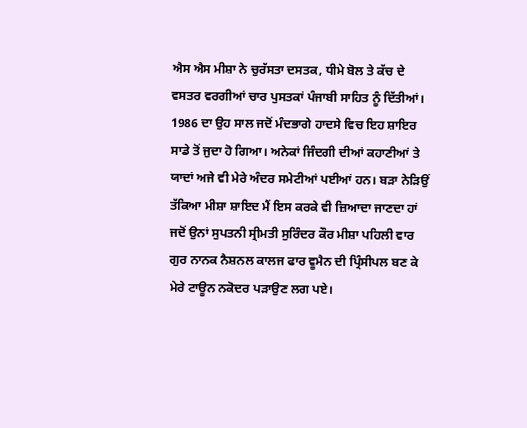ਐਸ ਐਸ ਮੀਸ਼ਾ ਨੇ ਚੁਰੱਸਤਾ ਦਸਤਕ, ਧੀਮੇ ਬੋਲ ਤੇ ਕੱਚ ਦੇ ਵਸਤਰ ਵਰਗੀਆਂ ਚਾਰ ਪੁਸਤਕਾਂ ਪੰਜਾਬੀ ਸਾਹਿਤ ਨੂੰ ਦਿੱਤੀਆਂ। 1986 ਦਾ ਉਹ ਸਾਲ ਜਦੋਂ ਮੰਦਭਾਗੇ ਹਾਦਸੇ ਵਿਚ ਇਹ ਸ਼ਾਇਰ ਸਾਡੇ ਤੋਂ ਜੁਦਾ ਹੋ ਗਿਆ। ਅਨੇਕਾਂ ਜਿੰਦਗੀ ਦੀਆਂ ਕਹਾਣੀਆਂ ਤੇ ਯਾਦਾਂ ਅਜੇ ਵੀ ਮੇਰੇ ਅੰਦਰ ਸਮੇਟੀਆਂ ਪਈਆਂ ਹਨ। ਬੜਾ ਨੇੜਿਉਂ ਤੱਕਿਆ ਮੀਸ਼ਾ ਸ਼ਾਇਦ ਮੈਂ ਇਸ ਕਰਕੇ ਵੀ ਜ਼ਿਆਦਾ ਜਾਣਦਾ ਹਾਂ ਜਦੋਂ ਉਨਾਂ ਸੁਪਤਨੀ ਸ੍ਰੀਮਤੀ ਸੁਰਿੰਦਰ ਕੌਰ ਮੀਸ਼ਾ ਪਹਿਲੀ ਵਾਰ ਗੁਰ ਨਾਨਕ ਨੈਸ਼ਨਲ ਕਾਲਜ ਫਾਰ ਵੂਮੈਨ ਦੀ ਪ੍ਰਿੰਸੀਪਲ ਬਣ ਕੇ ਮੇਰੇ ਟਾਊਨ ਨਕੋਦਰ ਪੜਾਉਣ ਲਗ ਪਏ।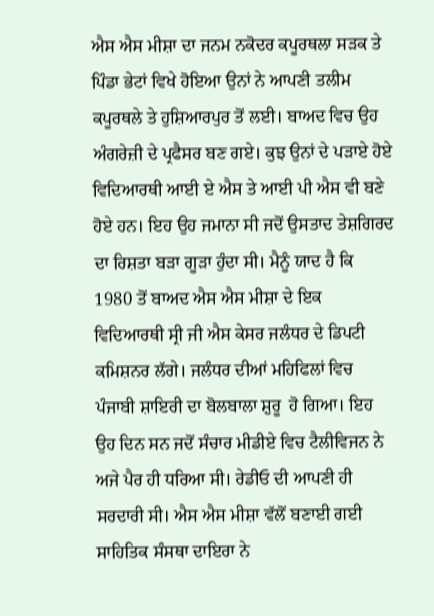ਐਸ ਐਸ ਮੀਸ਼ਾ ਦਾ ਜਨਮ ਨਕੋਦਰ ਕਪੂਰਥਲਾ ਸੜਕ ਤੇ ਪਿੰਡਾ ਭੇਟਾਂ ਵਿਖੇ ਹੋਇਆ ਉਨਾਂ ਨੇ ਆਪਣੀ ਤਲੀਮ ਕਪੂਰਥਲੇ ਤੇ ਹੁਸ਼ਿਆਰਪੁਰ ਤੋਂ ਲਈ। ਬਾਅਦ ਵਿਚ ਉਹ ਅੰਗਰੇਜ਼ੀ ਦੇ ਪ੍ਰਫੈਸਰ ਬਣ ਗਏ। ਕੁਝ ਉਨਾਂ ਦੇ ਪੜਾਏ ਹੋਏ ਵਿਦਿਆਰਥੀ ਆਈ ਏ ਐਸ ਤੇ ਆਈ ਪੀ ਐਸ ਵੀ ਬਣੇ ਹੋਏ ਹਨ। ਇਹ ਉਹ ਜਮਾਨਾ ਸੀ ਜਦੋਂ ਉਸਤਾਦ ਤੇਸ਼ਗਿਰਦ ਦਾ ਰਿਸ਼ਤਾ ਬੜਾ ਗੂੜਾ ਹੁੰਦਾ ਸੀ। ਮੈਨੂੰ ਯਾਦ ਹੈ ਕਿ 1980 ਤੋਂ ਬਾਅਦ ਐਸ ਐਸ ਮੀਸ਼ਾ ਦੇ ਇਕ ਵਿਦਿਆਰਥੀ ਸ੍ਰੀ ਜੀ ਐਸ ਕੇਸਰ ਜਲੰਧਰ ਦੇ ਡਿਪਟੀ ਕਮਿਸ਼ਨਰ ਲੱਗੇ। ਜਲੰਧਰ ਦੀਆਂ ਮਹਿਫਿਲਾਂ ਵਿਚ ਪੰਜਾਬੀ ਸ਼ਾਇਰੀ ਦਾ ਬੋਲਬਾਲਾ ਸ਼ੁਰੂ  ਹੋ ਗਿਆ। ਇਹ ਉਹ ਦਿਨ ਸਨ ਜਦੋਂ ਸੰਚਾਰ ਮੀਡੀਏ ਵਿਚ ਟੈਲੀਵਿਜਨ ਨੇ ਅਜੇ ਪੈਰ ਹੀ ਧਰਿਆ ਸੀ। ਰੇਡੀਓ ਦੀ ਆਪਣੀ ਹੀ ਸਰਦਾਰੀ ਸੀ। ਐਸ ਐਸ ਮੀਸ਼ਾ ਵੱਲੋਂ ਬਣਾਈ ਗਈ ਸਾਹਿਤਿਕ ਸੰਸਥਾ ਦਾਇਰਾ ਨੇ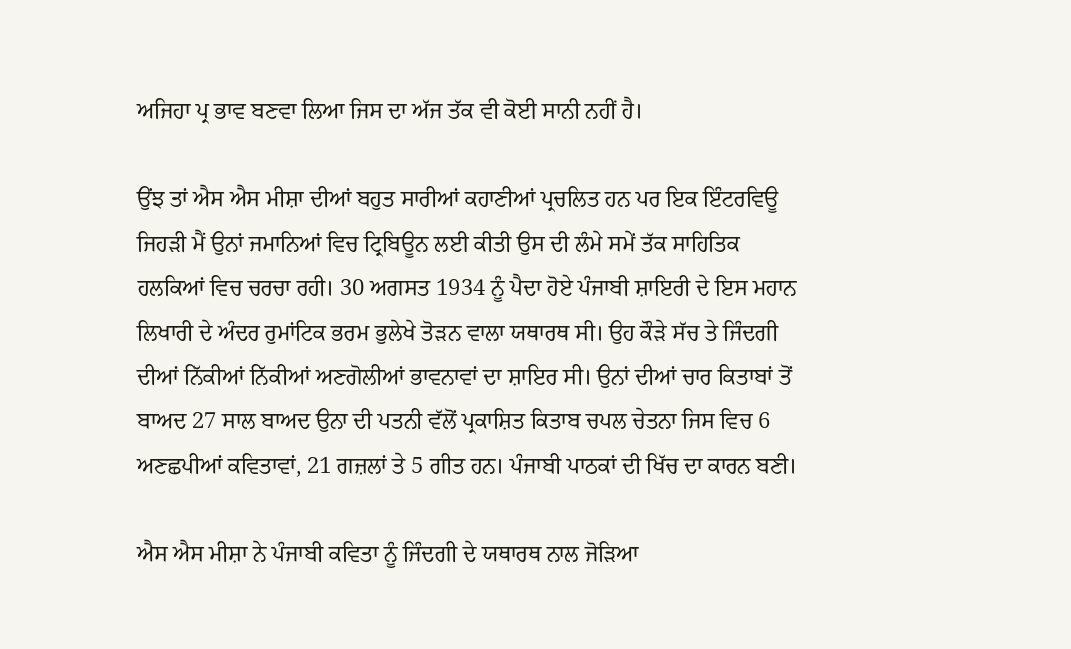ਅਜਿਹਾ ਪ੍ਰ ਭਾਵ ਬਣਵਾ ਲਿਆ ਜਿਸ ਦਾ ਅੱਜ ਤੱਕ ਵੀ ਕੋਈ ਸਾਨੀ ਨਹੀਂ ਹੈ।

ਉਂਝ ਤਾਂ ਐਸ ਐਸ ਮੀਸ਼ਾ ਦੀਆਂ ਬਹੁਤ ਸਾਰੀਆਂ ਕਹਾਣੀਆਂ ਪ੍ਰਚਲਿਤ ਹਨ ਪਰ ਇਕ ਇੰਟਰਵਿਊ ਜਿਹੜੀ ਮੈਂ ਉਨਾਂ ਜਮਾਨਿਆਂ ਵਿਚ ਟ੍ਰਿਬਿਊਨ ਲਈ ਕੀਤੀ ਉਸ ਦੀ ਲੰਮੇ ਸਮੇਂ ਤੱਕ ਸਾਹਿਤਿਕ ਹਲਕਿਆਂ ਵਿਚ ਚਰਚਾ ਰਹੀ। 30 ਅਗਸਤ 1934 ਨੂੰ ਪੈਦਾ ਹੋਏ ਪੰਜਾਬੀ ਸ਼ਾਇਰੀ ਦੇ ਇਸ ਮਹਾਨ ਲਿਖਾਰੀ ਦੇ ਅੰਦਰ ਰੁਮਾਂਟਿਕ ਭਰਮ ਭੁਲੇਖੇ ਤੋੜਨ ਵਾਲਾ ਯਥਾਰਥ ਸੀ। ਉਹ ਕੌੜੇ ਸੱਚ ਤੇ ਜਿੰਦਗੀ ਦੀਆਂ ਨਿੱਕੀਆਂ ਨਿੱਕੀਆਂ ਅਣਗੋਲੀਆਂ ਭਾਵਨਾਵਾਂ ਦਾ ਸ਼ਾਇਰ ਸੀ। ਉਨਾਂ ਦੀਆਂ ਚਾਰ ਕਿਤਾਬਾਂ ਤੋਂ ਬਾਅਦ 27 ਸਾਲ ਬਾਅਦ ਉਨਾ ਦੀ ਪਤਨੀ ਵੱਲੋਂ ਪ੍ਰਕਾਸ਼ਿਤ ਕਿਤਾਬ ਚਪਲ ਚੇਤਨਾ ਜਿਸ ਵਿਚ 6 ਅਣਛਪੀਆਂ ਕਵਿਤਾਵਾਂ, 21 ਗਜ਼ਲਾਂ ਤੇ 5 ਗੀਤ ਹਨ। ਪੰਜਾਬੀ ਪਾਠਕਾਂ ਦੀ ਖਿੱਚ ਦਾ ਕਾਰਨ ਬਣੀ।

ਐਸ ਐਸ ਮੀਸ਼ਾ ਨੇ ਪੰਜਾਬੀ ਕਵਿਤਾ ਨੂੰ ਜਿੰਦਗੀ ਦੇ ਯਥਾਰਥ ਨਾਲ ਜੋੜਿਆ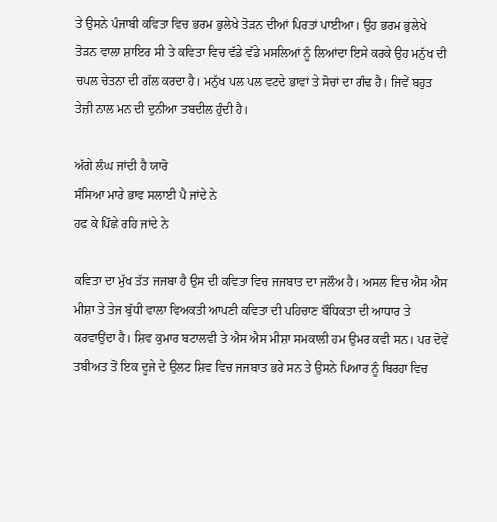ਤੇ ਉਸਨੇ ਪੰਜਾਬੀ ਕਵਿਤਾ ਵਿਚ ਭਰਮ ਭੁਲੇਖੇ ਤੋੜਨ ਦੀਆਂ ਪਿਰਤਾਂ ਪਾਈਆ। ਉਹ ਭਰਮ ਭੁਲੇਖੇ ਤੋੜਨ ਵਾਲਾ ਸ਼ਾਇਰ ਸੀ ਤੇ ਕਵਿਤਾ ਵਿਚ ਵੱਡੇ ਵੱਡੇ ਮਸਲਿਆਂ ਨੂੰ ਲਿਆਂਦਾ ਇਸੇ ਕਰਕੇ ਉਹ ਮਨੁੱਖ ਦੀ ਚਪਲ ਚੇਤਨਾ ਦੀ ਗੱਲ ਕਰਦਾ ਹੈ। ਮਨੁੱਖ ਪਲ ਪਲ ਵਟਦੇ ਭਾਵਾਂ ਤੇ ਸੋਚਾਂ ਦਾ ਗੰਢ ਹੈ। ਜਿਵੇਂ ਬਹੁਤ ਤੇਜ਼ੀ ਨਾਲ ਮਨ ਦੀ ਦੁਨੀਆ ਤਬਦੀਲ ਹੁੰਦੀ ਹੈ।

ਅੱਗੇ ਲੰਘ ਜਾਂਦੀ ਹੈ ਯਾਰੋ
ਸੰਸਿਆ ਮਾਰੇ ਭਾਵ ਸਲਾਈ ਪੈ ਜਾਂਦੇ ਨੇ
ਹਫ ਕੇ ਪਿੱਛੇ ਰਹਿ ਜਾਂਦੇ ਨੇ

ਕਵਿਤਾ ਦਾ ਮੁੱਖ ਤੱਤ ਜਜਬਾ ਹੈ ਉਸ ਦੀ ਕਵਿਤਾ ਵਿਚ ਜਜਬਾਤ ਦਾ ਜਲੌਅ ਹੈ। ਅਸਲ ਵਿਚ ਐਸ ਐਸ ਮੀਸ਼ਾ ਤੇ ਤੇਜ ਬੁੱਧੀ ਵਾਲਾ ਵਿਅਕਤੀ ਆਪਣੀ ਕਵਿਤਾ ਦੀ ਪਹਿਚਾਣ ਬੌਧਿਕਤਾ ਦੀ ਆਧਾਰ ਤੇ ਕਰਵਾਉਂਦਾ ਹੈ। ਸ਼ਿਵ ਕੁਮਾਰ ਬਟਾਲਵੀ ਤੇ ਐਸ ਐਸ ਮੀਸ਼ਾ ਸਮਕਾਲੀ ਹਮ ਉਮਰ ਕਵੀ ਸਨ। ਪਰ ਦੋਵੇਂ ਤਬੀਅਤ ਤੋਂ ਇਕ ਦੂਜੇ ਦੇ ਉਲਟ ਸ਼ਿਵ ਵਿਚ ਜਜਬਾਤ ਭਰੇ ਸਨ ਤੇ ਉਸਨੇ ਪਿਆਰ ਨੂੰ ਬਿਰਹਾ ਵਿਚ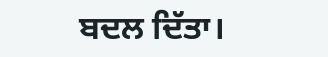ਬਦਲ ਦਿੱਤਾ।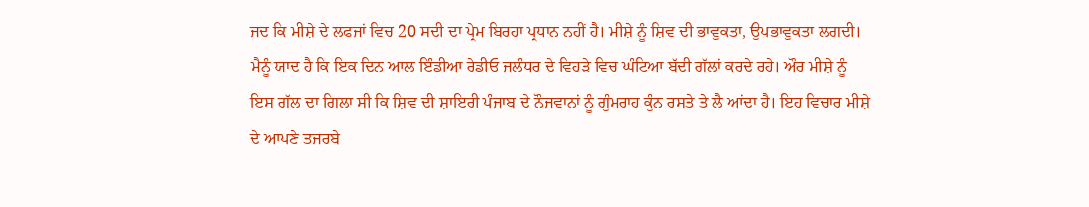ਜਦ ਕਿ ਮੀਸ਼ੇ ਦੇ ਲਫਜਾਂ ਵਿਚ 20 ਸਦੀ ਦਾ ਪ੍ਰੇਮ ਬਿਰਹਾ ਪ੍ਰਧਾਨ ਨਹੀਂ ਹੈ। ਮੀਸ਼ੇ ਨੂੰ ਸ਼ਿਵ ਦੀ ਭਾਵੁਕਤਾ, ਉਪਭਾਵੁਕਤਾ ਲਗਦੀ। ਮੈਨੂੰ ਯਾਦ ਹੈ ਕਿ ਇਕ ਦਿਨ ਆਲ ਇੰਡੀਆ ਰੇਡੀਓ ਜਲੰਧਰ ਦੇ ਵਿਹੜੇ ਵਿਚ ਘੰਟਿਆ ਬੱਦੀ ਗੱਲਾਂ ਕਰਦੇ ਰਹੇ। ਔਰ ਮੀਸ਼ੇ ਨੂੰ ਇਸ ਗੱਲ ਦਾ ਗਿਲਾ ਸੀ ਕਿ ਸ਼ਿਵ ਦੀ ਸ਼ਾਇਰੀ ਪੰਜਾਬ ਦੇ ਨੌਜਵਾਨਾਂ ਨੂੰ ਗੁੰਮਰਾਹ ਕੁੰਨ ਰਸਤੇ ਤੇ ਲੈ ਆਂਦਾ ਹੈ। ਇਹ ਵਿਚਾਰ ਮੀਸ਼ੇ ਦੇ ਆਪਣੇ ਤਜਰਬੇ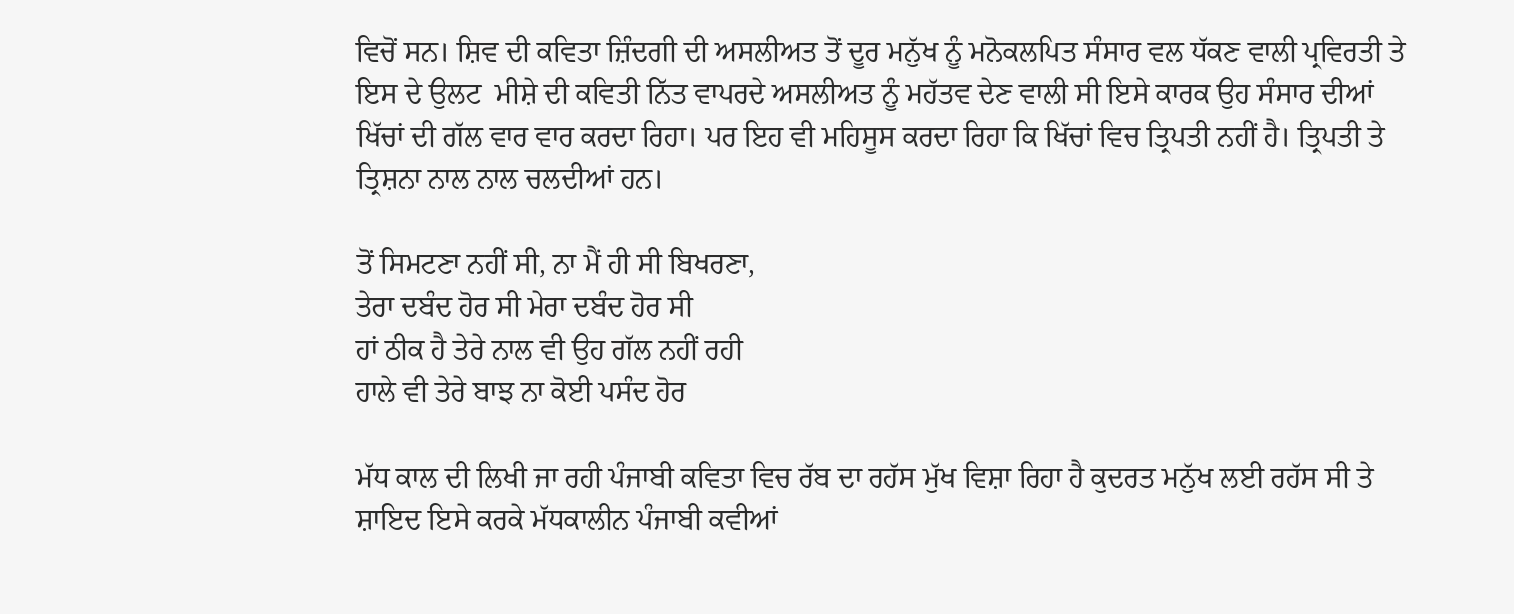ਵਿਚੋਂ ਸਨ। ਸ਼ਿਵ ਦੀ ਕਵਿਤਾ ਜ਼ਿੰਦਗੀ ਦੀ ਅਸਲੀਅਤ ਤੋਂ ਦੂਰ ਮਨੁੱਖ ਨੂੰ ਮਨੋਕਲਪਿਤ ਸੰਸਾਰ ਵਲ ਧੱਕਣ ਵਾਲੀ ਪ੍ਰਵਿਰਤੀ ਤੇ ਇਸ ਦੇ ਉਲਟ  ਮੀਸ਼ੇ ਦੀ ਕਵਿਤੀ ਨਿੱਤ ਵਾਪਰਦੇ ਅਸਲੀਅਤ ਨੂੰ ਮਹੱਤਵ ਦੇਣ ਵਾਲੀ ਸੀ ਇਸੇ ਕਾਰਕ ਉਹ ਸੰਸਾਰ ਦੀਆਂ ਖਿੱਚਾਂ ਦੀ ਗੱਲ ਵਾਰ ਵਾਰ ਕਰਦਾ ਰਿਹਾ। ਪਰ ਇਹ ਵੀ ਮਹਿਸੂਸ ਕਰਦਾ ਰਿਹਾ ਕਿ ਖਿੱਚਾਂ ਵਿਚ ਤ੍ਰਿਪਤੀ ਨਹੀਂ ਹੈ। ਤ੍ਰਿਪਤੀ ਤੇ ਤ੍ਰਿਸ਼ਨਾ ਨਾਲ ਨਾਲ ਚਲਦੀਆਂ ਹਨ।

ਤੋਂ ਸਿਮਟਣਾ ਨਹੀਂ ਸੀ, ਨਾ ਮੈਂ ਹੀ ਸੀ ਬਿਖਰਣਾ,
ਤੇਰਾ ਦਬੰਦ ਹੋਰ ਸੀ ਮੇਰਾ ਦਬੰਦ ਹੋਰ ਸੀ
ਹਾਂ ਠੀਕ ਹੈ ਤੇਰੇ ਨਾਲ ਵੀ ਉਹ ਗੱਲ ਨਹੀਂ ਰਹੀ
ਹਾਲੇ ਵੀ ਤੇਰੇ ਬਾਝ ਨਾ ਕੋਈ ਪਸੰਦ ਹੋਰ

ਮੱਧ ਕਾਲ ਦੀ ਲਿਖੀ ਜਾ ਰਹੀ ਪੰਜਾਬੀ ਕਵਿਤਾ ਵਿਚ ਰੱਬ ਦਾ ਰਹੱਸ ਮੁੱਖ ਵਿਸ਼ਾ ਰਿਹਾ ਹੈ ਕੁਦਰਤ ਮਨੁੱਖ ਲਈ ਰਹੱਸ ਸੀ ਤੇ ਸ਼ਾਇਦ ਇਸੇ ਕਰਕੇ ਮੱਧਕਾਲੀਨ ਪੰਜਾਬੀ ਕਵੀਆਂ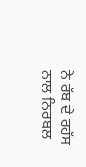ਨੇ ਰੱਬ ਦੇ ਰਹੱਸ ਨਾਲ ਨਿਰਬਲ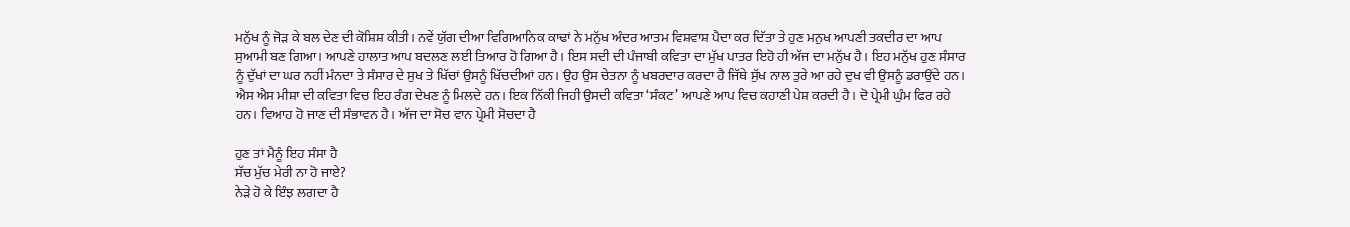ਮਨੁੱਖ ਨੂੰ ਜੋੜ ਕੇ ਬਲ ਦੇਣ ਦੀ ਕੋਸ਼ਿਸ਼ ਕੀਤੀ। ਨਵੇਂ ਯੁੱਗ ਦੀਆ ਵਿਗਿਆਨਿਕ ਕਾਢਾਂ ਨੇ ਮਨੁੱਖ ਅੰਦਰ ਆਤਮ ਵਿਸ਼ਵਾਸ਼ ਪੈਦਾ ਕਰ ਦਿੱਤਾ ਤੇ ਹੁਣ ਮਨੁਖ ਆਪਣੀ ਤਕਦੀਰ ਦਾ ਆਪ ਸੁਆਮੀ ਬਣ ਗਿਆ। ਆਪਣੇ ਹਾਲਾਤ ਆਪ ਬਦਲਣ ਲਈ ਤਿਆਰ ਹੋ ਗਿਆ ਹੈ। ਇਸ ਸਦੀ ਦੀ ਪੰਜਾਬੀ ਕਵਿਤਾ ਦਾ ਮੁੱਖ ਪਾਤਰ ਇਹੋ ਹੀ ਅੱਜ ਦਾ ਮਨੁੱਖ ਹੈ। ਇਹ ਮਨੁੱਖ ਹੁਣ ਸੰਸਾਰ ਨੂੰ ਦੁੱਖਾਂ ਦਾ ਘਰ ਨਹੀਂ ਮੰਨਦਾ ਤੇ ਸੰਸਾਰ ਦੇ ਸੁਖ ਤੇ ਖਿੱਚਾਂ ਉਸਨੂੰ ਖਿੱਚਦੀਆਂ ਹਨ। ਉਹ ਉਸ ਚੇਤਨਾ ਨੂੰ ਖਬਰਦਾਰ ਕਰਦਾ ਹੈ ਜਿੱਥੇ ਸੁੱਖ ਨਾਲ ਤੁਰੇ ਆ ਰਹੇ ਦੁਖ ਵੀ ਉਸਨੂੰ ਡਰਾਉਂਦੇ ਹਨ। ਐਸ ਐਸ ਮੀਸ਼ਾ ਦੀ ਕਵਿਤਾ ਵਿਚ ਇਹ ਰੰਗ ਦੇਖਣ ਨੂੰ ਮਿਲਦੇ ਹਨ। ਇਕ ਨਿੱਕੀ ਜਿਹੀ ਉਸਦੀ ਕਵਿਤਾ ‘ਸੰਕਟ’ ਆਪਣੇ ਆਪ ਵਿਚ ਕਹਾਣੀ ਪੇਸ਼ ਕਰਦੀ ਹੈ। ਦੋ ਪ੍ਰੇਮੀ ਘੁੰਮ ਫਿਰ ਰਹੇ ਹਨ। ਵਿਆਹ ਹੋ ਜਾਣ ਦੀ ਸੰਭਾਵਨ ਹੈ। ਅੱਜ ਦਾ ਸੋਚ ਵਾਨ ਪ੍ਰੇਮੀ ਸੋਚਦਾ ਹੈ

ਹੁਣ ਤਾਂ ਮੈਨੂੰ ਇਹ ਸੰਸਾ ਹੈ
ਸੱਚ ਮੁੱਚ ਮੇਰੀ ਨਾ ਹੋ ਜਾਏ?
ਨੇੜੇ ਹੋ ਕੇ ਇੰਝ ਲਗਦਾ ਹੈ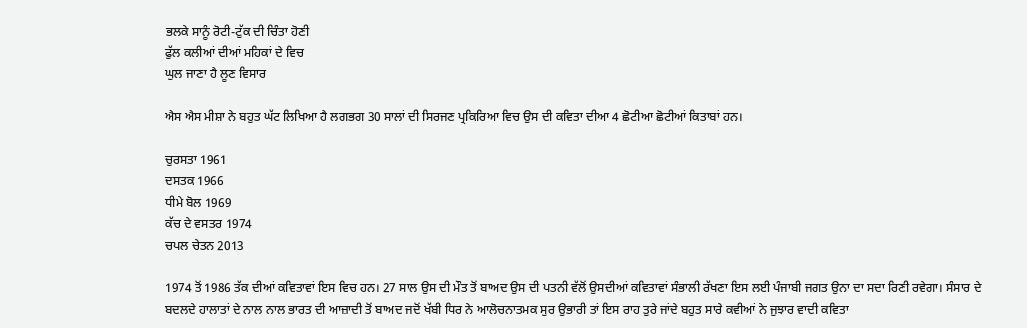ਭਲਕੇ ਸਾਨੂੰ ਰੋਟੀ-ਟੁੱਕ ਦੀ ਚਿੰਤਾ ਹੋਣੀ
ਫੁੱਲ ਕਲੀਆਂ ਦੀਆਂ ਮਹਿਕਾਂ ਦੇ ਵਿਚ
ਘੁਲ ਜਾਣਾ ਹੈ ਲੂਣ ਵਿਸਾਰ

ਐਸ ਐਸ ਮੀਸ਼ਾ ਨੇ ਬਹੁਤ ਘੱਟ ਲਿਖਿਆ ਹੈ ਲਗਭਗ 30 ਸਾਲਾਂ ਦੀ ਸਿਰਜਣ ਪ੍ਰਕਿਰਿਆ ਵਿਚ ਉਸ ਦੀ ਕਵਿਤਾ ਦੀਆ 4 ਛੋਟੀਆ ਛੋਟੀਆਂ ਕਿਤਾਬਾਂ ਹਨ।

ਚੁਰਸਤਾ 1961
ਦਸਤਕ 1966
ਧੀਮੇ ਬੋਲ 1969
ਕੱਚ ਦੇ ਵਸਤਰ 1974
ਚਪਲ ਚੇਤਨ 2013

1974 ਤੋਂ 1986 ਤੱਕ ਦੀਆਂ ਕਵਿਤਾਵਾਂ ਇਸ ਵਿਚ ਹਨ। 27 ਸਾਲ ਉਸ ਦੀ ਮੌਤ ਤੋਂ ਬਾਅਦ ਉਸ ਦੀ ਪਤਨੀ ਵੱਲੋਂ ਉਸਦੀਆਂ ਕਵਿਤਾਵਾਂ ਸੰਭਾਲੀ ਰੱਖਣਾ ਇਸ ਲਈ ਪੰਜਾਬੀ ਜਗਤ ਉਨਾ ਦਾ ਸਦਾ ਰਿਣੀ ਰਵੇਗਾ। ਸੰਸਾਰ ਦੇ ਬਦਲਦੇ ਹਾਲਾਤਾਂ ਦੇ ਨਾਲ ਨਾਲ ਭਾਰਤ ਦੀ ਆਜ਼ਾਦੀ ਤੋਂ ਬਾਅਦ ਜਦੋਂ ਖੱਬੀ ਧਿਰ ਨੇ ਆਲੋਚਨਾਤਮਕ ਸੁਰ ਉਭਾਰੀ ਤਾਂ ਇਸ ਰਾਹ ਤੁਰੇ ਜਾਂਦੇ ਬਹੁਤ ਸਾਰੇ ਕਵੀਆਂ ਨੇ ਜੁਝਾਰ ਵਾਦੀ ਕਵਿਤਾ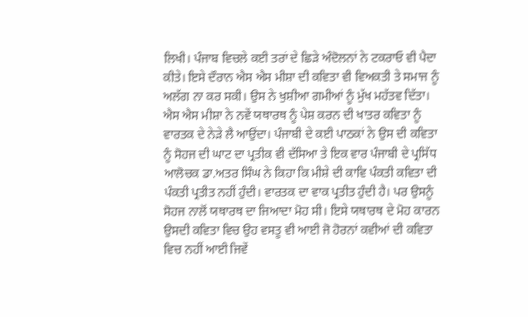ਲਿਖੀ। ਪੰਜਾਬ ਵਿਚਲੇ ਕਈ ਤਰਾਂ ਦੇ ਛਿੜੇ ਅੰਦੋਲਨਾਂ ਨੇ ਟਕਰਾਓ ਵੀ ਪੈਦਾ ਕੀਤੇ। ਇਸੇ ਦੌਰਾਨ ਐਸ ਐਸ ਮੀਸ਼ਾ ਦੀ ਕਵਿਤਾ ਵੀ ਵਿਅਕਤੀ ਤੇ ਸਮਾਜ ਨੂੰ ਅਲੱਗ ਨਾ ਕਰ ਸਕੀ। ਉਸ ਨੇ ਖੁਸ਼ੀਆ ਗਮੀਆਂ ਨੂੰ ਮੁੱਖ ਮਹੱਤਵ ਦਿੱਤਾ। ਐਸ ਐਸ ਮੀਸ਼ਾ ਨੇ ਨਵੇਂ ਯਥਾਰਥ ਨੂੰ ਪੇਸ਼ ਕਰਨ ਦੀ ਖਾਤਰ ਕਵਿਤਾ ਨੂੰ ਵਾਰਤਕ ਦੇ ਨੇੜੇ ਲੈ ਆਉਂਦਾ। ਪੰਜਾਬੀ ਦੇ ਕਈ ਪਾਠਕਾਂ ਨੇ ਉਸ ਦੀ ਕਵਿਤਾ ਨੂੰ ਸੋਹਜ ਦੀ ਘਾਟ ਦਾ ਪ੍ਰਤੀਕ ਵੀ ਦੱਸਿਆ ਤੇ ਇਕ ਵਾਰ ਪੰਜਾਬੀ ਦੇ ਪ੍ਰਸਿੱਧ ਆਲੋਚਕ ਡਾ.ਅਤਰ ਸਿੰਘ ਨੇ ਕਿਹਾ ਕਿ ਮੀਸ਼ੇ ਦੀ ਕਾਵਿ ਪੰਕਤੀ ਕਵਿਤਾ ਦੀ ਪੰਕਤੀ ਪ੍ਰਤੀਤ ਨਹੀਂ ਹੁੰਦੀ। ਵਾਰਤਕ ਦਾ ਵਾਕ ਪ੍ਰਤੀਤ ਹੁੰਦੀ ਹੈ। ਪਰ ਉਸਨੂੰ ਸੋਹਜ ਨਾਲੋਂ ਯਥਾਰਥ ਦਾ ਜਿਆਦਾ ਮੋਹ ਸੀ। ਇਸੇ ਯਥਾਰਥ ਦੇ ਮੋਹ ਕਾਰਨ ਉਸਦੀ ਕਵਿਤਾ ਵਿਚ ਉਹ ਵਸਤੂ ਵੀ ਆਈ ਜੋ ਹੋਰਨਾਂ ਕਵੀਆਂ ਦੀ ਕਵਿਤਾ ਵਿਚ ਨਹੀਂ ਆਈ ਜਿਵੇਂ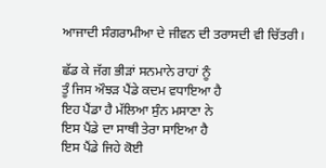ਆਜਾਦੀ ਸੰਗਰਾਮੀਆ ਦੇ ਜੀਵਨ ਦੀ ਤਰਾਸਦੀ ਵੀ ਚਿੱਤਰੀ।

ਛੱਡ ਕੇ ਜੱਗ ਭੀੜਾਂ ਸਨਮਾਨੇ ਰਾਹਾਂ ਨੂੰ
ਤੂੰ ਜਿਸ ਔਝੜ ਪੈਂਡੇ ਕਦਮ ਵਧਾਇਆ ਹੈ
ਇਹ ਪੈਂਡਾ ਹੈ ਮੱਲਿਆ ਸੁੰਨ ਮਸਾਣਾ ਨੇ
ਇਸ ਪੈਂਡੇ ਦਾ ਸਾਥੀ ਤੇਰਾ ਸਾਇਆ ਹੈ
ਇਸ ਪੈਂਡੇ ਜਿਹੇ ਕੋਈ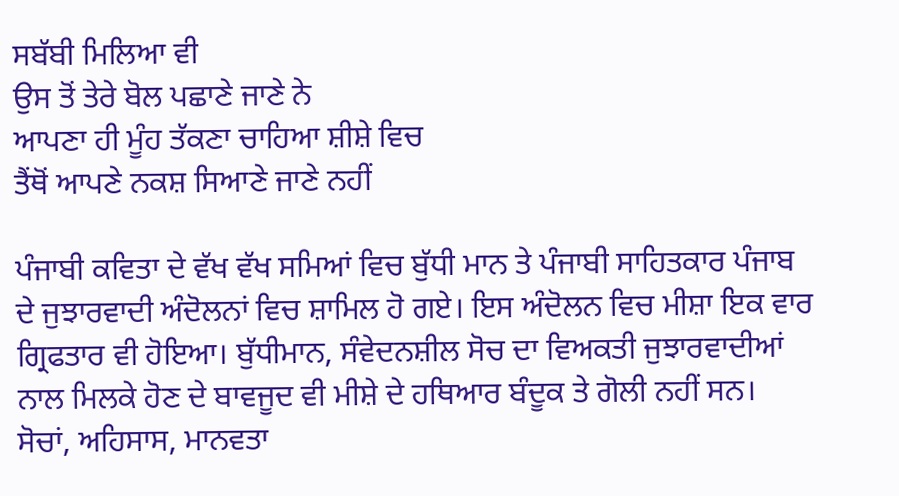ਸਬੱਬੀ ਮਿਲਿਆ ਵੀ
ਉਸ ਤੋਂ ਤੇਰੇ ਬੋਲ ਪਛਾਣੇ ਜਾਣੇ ਨੇ
ਆਪਣਾ ਹੀ ਮੂੰਹ ਤੱਕਣਾ ਚਾਹਿਆ ਸ਼ੀਸ਼ੇ ਵਿਚ
ਤੈਂਥੋਂ ਆਪਣੇ ਨਕਸ਼ ਸਿਆਣੇ ਜਾਣੇ ਨਹੀਂ

ਪੰਜਾਬੀ ਕਵਿਤਾ ਦੇ ਵੱਖ ਵੱਖ ਸਮਿਆਂ ਵਿਚ ਬੁੱਧੀ ਮਾਨ ਤੇ ਪੰਜਾਬੀ ਸਾਹਿਤਕਾਰ ਪੰਜਾਬ ਦੇ ਜੁਝਾਰਵਾਦੀ ਅੰਦੋਲਨਾਂ ਵਿਚ ਸ਼ਾਮਿਲ ਹੋ ਗਏ। ਇਸ ਅੰਦੋਲਨ ਵਿਚ ਮੀਸ਼ਾ ਇਕ ਵਾਰ ਗ੍ਰਿਫਤਾਰ ਵੀ ਹੋਇਆ। ਬੁੱਧੀਮਾਨ, ਸੰਵੇਦਨਸ਼ੀਲ ਸੋਚ ਦਾ ਵਿਅਕਤੀ ਜੁਝਾਰਵਾਦੀਆਂ ਨਾਲ ਮਿਲਕੇ ਹੋਣ ਦੇ ਬਾਵਜੂਦ ਵੀ ਮੀਸ਼ੇ ਦੇ ਹਥਿਆਰ ਬੰਦੂਕ ਤੇ ਗੋਲੀ ਨਹੀਂ ਸਨ। ਸੋਚਾਂ, ਅਹਿਸਾਸ, ਮਾਨਵਤਾ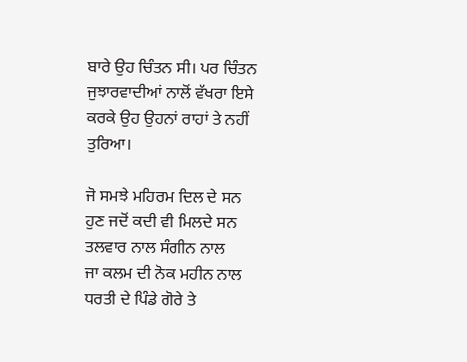ਬਾਰੇ ਉਹ ਚਿੰਤਨ ਸੀ। ਪਰ ਚਿੰਤਨ ਜੁਝਾਰਵਾਦੀਆਂ ਨਾਲੋਂ ਵੱਖਰਾ ਇਸੇ ਕਰਕੇ ਉਹ ਉਹਨਾਂ ਰਾਹਾਂ ਤੇ ਨਹੀਂ ਤੁਰਿਆ।

ਜੋ ਸਮਝੇ ਮਹਿਰਮ ਦਿਲ ਦੇ ਸਨ
ਹੁਣ ਜਦੋਂ ਕਦੀ ਵੀ ਮਿਲਦੇ ਸਨ
ਤਲਵਾਰ ਨਾਲ ਸੰਗੀਨ ਨਾਲ
ਜਾ ਕਲਮ ਦੀ ਨੋਕ ਮਹੀਨ ਨਾਲ
ਧਰਤੀ ਦੇ ਪਿੰਡੇ ਗੋਰੇ ਤੇ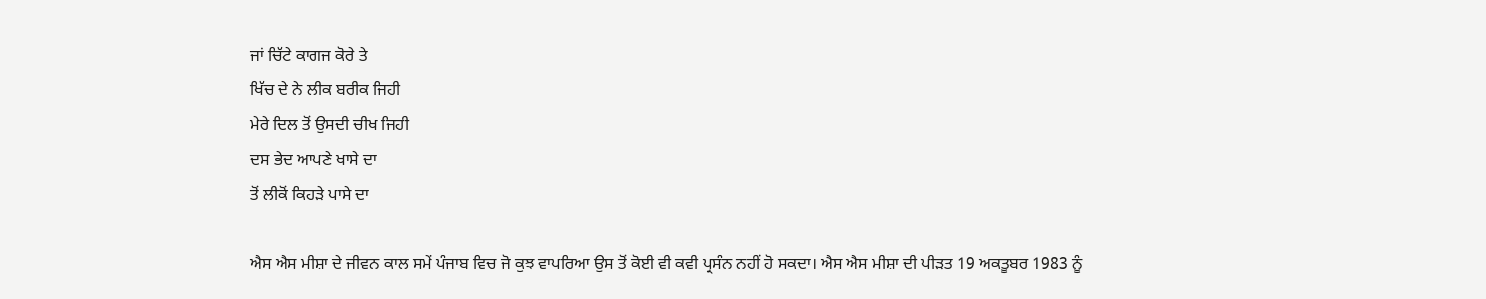ਜਾਂ ਚਿੱਟੇ ਕਾਗਜ ਕੋਰੇ ਤੇ
ਖਿੱਚ ਦੇ ਨੇ ਲੀਕ ਬਰੀਕ ਜਿਹੀ
ਮੇਰੇ ਦਿਲ ਤੋਂ ਉਸਦੀ ਚੀਖ ਜਿਹੀ
ਦਸ ਭੇਦ ਆਪਣੇ ਖਾਸੇ ਦਾ
ਤੋਂ ਲੀਕੋਂ ਕਿਹੜੇ ਪਾਸੇ ਦਾ

ਐਸ ਐਸ ਮੀਸ਼ਾ ਦੇ ਜੀਵਨ ਕਾਲ ਸਮੇਂ ਪੰਜਾਬ ਵਿਚ ਜੋ ਕੁਝ ਵਾਪਰਿਆ ਉਸ ਤੋਂ ਕੋਈ ਵੀ ਕਵੀ ਪ੍ਰਸੰਨ ਨਹੀਂ ਹੋ ਸਕਦਾ। ਐਸ ਐਸ ਮੀਸ਼ਾ ਦੀ ਪੀੜਤ 19 ਅਕਤੂਬਰ 1983 ਨੂੰ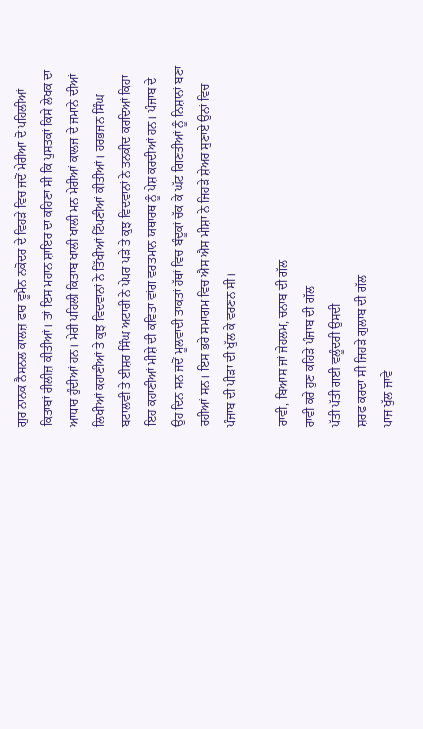ਗੁਰ ਨਾਨਕ ਨੈਸਨਲ ਕਾਲਜ਼ ਫਾਰ ਵੂਮੈਨ ਨਕੋਦਰ ਦੇ ਵਿਹੜੇ ਵਿਚ ਜਦੋਂ ਮੇਰੀਆ ਦੋ ਪਹਿਲੀਆਂ ਕਿਤਾਬਾਂ ਰੀਲੀਜ਼ ਕੀਤੀਆਂ। ਤਾਂ ਇਸ ਮਹਾਨ ਸ਼ਾਇਰ ਦਾ ਕਹਿਣਾ ਸੀ ਕਿ ਪੁਸਤਕਾਂ ਕਿਸੇ ਲੇਖਕ ਦਾ ਆਧਾਰ ਹੁੰਦੀਆਂ ਹਨ। ਮੇਰੀ ਪਹਿਲੀ ਕਿਤਾਬ ਖਾਲੀ ਖਾਲੀ ਮਨ ਮੇਰੀਆਂ ਕਾਲਜ ਦੇ ਜਮਾਨੇ ਦੀਆਂ ਲਿਖੀਆਂ ਕਹਾਣੀਆਂ ਤੇ ਕੁਝ ਵਿਦਵਾਨਾਂ ਨੇ ਤਿੱਖੀਆਂ ਟਿੱਪਣੀਆਂ ਕੀਤੀਆਂ। ਹਰਭਜਨ ਸਿੰਘ ਬਟਾਲਵੀ ਤੇ ਈਸ਼ਰ ਸਿੰਘ ਅਟਾਰੀ ਨੇ ਪੇਪਰ ਪੜੇ ਤੇ ਕੁਝ ਵਿਦਵਾਨਾਂ ਨੇ ਤਨਕੀਦ ਕਰਦਿਆਂ ਕਿਹਾ ਇਹ ਕਹਾਣੀਆਂ ਮੀਸ਼ੇ ਦੀ ਕਵਿਤਾ ਵਾਂਗ ਵਰਤਮਾਨ ਯਥਾਰਥ ਨੂੰ ਪੇਸ਼ ਕਰਦੀਆਂ ਹਨ। ਪੰਜਾਬ ਦੇ ਉਹ ਦਿਨ ਸਨ ਜਦੋਂ ਮੂਲਵਾਦੀ ਤਾਕਤਾਂ ਹੱਥਾਂ ਵਿਚ ਬੰਦੂਕਾਂ ਚੱਕ ਕੇ ਘੱਟ ਗਿਣਤੀਆਂ ਨੂੰ ਨਿਸ਼ਾਨਾਂ ਬਣਾ ਰਹੀਆਂ ਸਨ। ਇਸ ਭਰੇ ਸਮਾਗਮ ਵਿਚ ਐਸ ਐਸ ਮੀਸ਼ਾ ਨੇ ਜਿਹੜੇ ਸ਼ੇਅਰ ਸੁਣਾਏ ਉਨਾਂ ਵਿਚ ਪੰਜਾਬ ਦੀ ਪੀੜਾ ਦੀ ਖੁੱਲ ਕੇ ਵਰਣਨ ਸੀ।

ਰਾਵੀ, ਬਿਆਸ ਜਾਂ ਜੇਹਲਮ, ਚਨਾਬ ਦੀ ਗੱਲ
ਰਾਵੀ ਕਰੇ ਹੁਣ ਕਹਿੜੇ ਪੰਜਾਬ ਦੀ ਗੱਲ
ਪੱਤੀ ਪੱਤੀ ਗਈ ਵਲੂੰਦਰੀ ਉਸਦੀ
ਸ਼ਰਫ ਕਰਦਾ ਸੀ ਜਿਹੜੇ ਗੁਲਾਬ ਦੀ ਗੱਲ
ਪਾਜ ਖੁੱਲ ਜਾਵੇ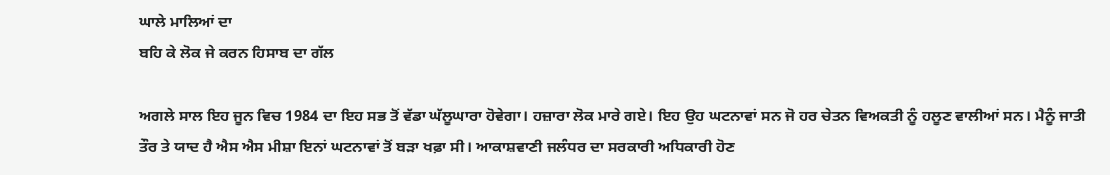ਘਾਲੇ ਮਾਲਿਆਂ ਦਾ
ਬਹਿ ਕੇ ਲੋਕ ਜੇ ਕਰਨ ਹਿਸਾਬ ਦਾ ਗੱਲ

ਅਗਲੇ ਸਾਲ ਇਹ ਜੂਨ ਵਿਚ 1984 ਦਾ ਇਹ ਸਭ ਤੋਂ ਵੱਡਾ ਘੱਲੂਘਾਰਾ ਹੋਵੇਗਾ। ਹਜ਼ਾਰਾ ਲੋਕ ਮਾਰੇ ਗਏ। ਇਹ ਉਹ ਘਟਨਾਵਾਂ ਸਨ ਜੋ ਹਰ ਚੇਤਨ ਵਿਅਕਤੀ ਨੂੰ ਹਲੂਣ ਵਾਲੀਆਂ ਸਨ। ਮੈਨੂੰ ਜਾਤੀ ਤੌਰ ਤੇ ਯਾਦ ਹੈ ਐਸ ਐਸ ਮੀਸ਼ਾ ਇਨਾਂ ਘਟਨਾਵਾਂ ਤੋਂ ਬੜਾ ਖਫ਼ਾ ਸੀ। ਆਕਾਸ਼ਵਾਣੀ ਜਲੰਧਰ ਦਾ ਸਰਕਾਰੀ ਅਧਿਕਾਰੀ ਹੋਣ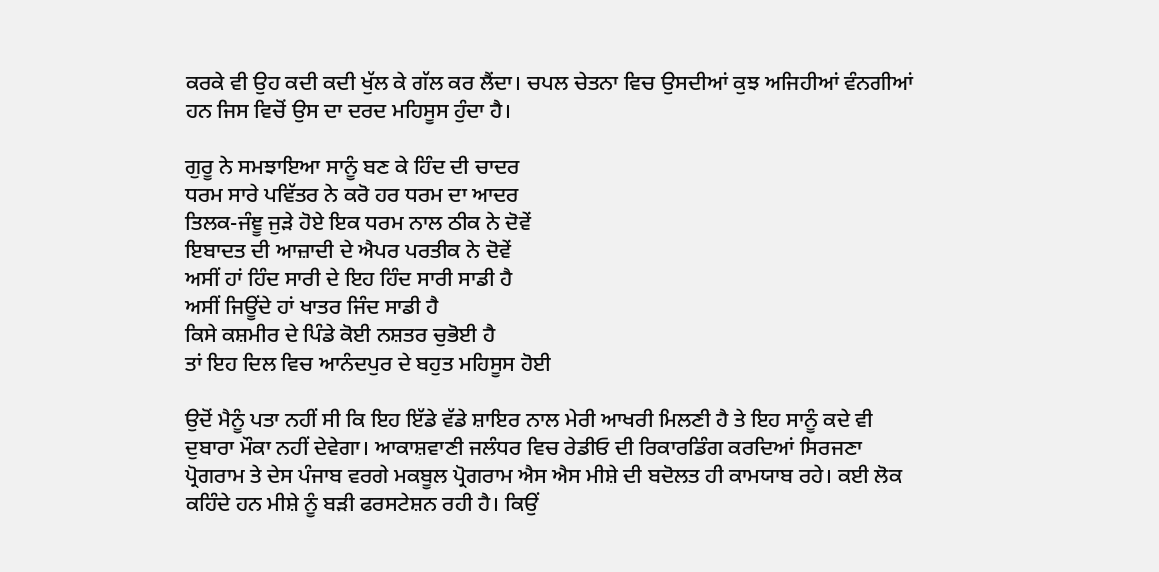ਕਰਕੇ ਵੀ ਉਹ ਕਦੀ ਕਦੀ ਖੁੱਲ ਕੇ ਗੱਲ ਕਰ ਲੈਂਦਾ। ਚਪਲ ਚੇਤਨਾ ਵਿਚ ਉਸਦੀਆਂ ਕੁਝ ਅਜਿਹੀਆਂ ਵੰਨਗੀਆਂ ਹਨ ਜਿਸ ਵਿਚੋਂ ਉਸ ਦਾ ਦਰਦ ਮਹਿਸੂਸ ਹੁੰਦਾ ਹੈ।

ਗੁਰੂ ਨੇ ਸਮਝਾਇਆ ਸਾਨੂੰ ਬਣ ਕੇ ਹਿੰਦ ਦੀ ਚਾਦਰ
ਧਰਮ ਸਾਰੇ ਪਵਿੱਤਰ ਨੇ ਕਰੋ ਹਰ ਧਰਮ ਦਾ ਆਦਰ
ਤਿਲਕ-ਜੰਞੂ ਜੁੜੇ ਹੋਏ ਇਕ ਧਰਮ ਨਾਲ ਠੀਕ ਨੇ ਦੋਵੇਂ
ਇਬਾਦਤ ਦੀ ਆਜ਼ਾਦੀ ਦੇ ਐਪਰ ਪਰਤੀਕ ਨੇ ਦੋਵੇਂ
ਅਸੀਂ ਹਾਂ ਹਿੰਦ ਸਾਰੀ ਦੇ ਇਹ ਹਿੰਦ ਸਾਰੀ ਸਾਡੀ ਹੈ
ਅਸੀਂ ਜਿਊਂਦੇ ਹਾਂ ਖਾਤਰ ਜਿੰਦ ਸਾਡੀ ਹੈ
ਕਿਸੇ ਕਸ਼ਮੀਰ ਦੇ ਪਿੰਡੇ ਕੋਈ ਨਸ਼ਤਰ ਚੁਭੋਈ ਹੈ
ਤਾਂ ਇਹ ਦਿਲ ਵਿਚ ਆਨੰਦਪੁਰ ਦੇ ਬਹੁਤ ਮਹਿਸੂਸ ਹੋਈ

ਉਦੋਂ ਮੈਨੂੰ ਪਤਾ ਨਹੀਂ ਸੀ ਕਿ ਇਹ ਇੱਡੇ ਵੱਡੇ ਸ਼ਾਇਰ ਨਾਲ ਮੇਰੀ ਆਖਰੀ ਮਿਲਣੀ ਹੈ ਤੇ ਇਹ ਸਾਨੂੰ ਕਦੇ ਵੀ ਦੁਬਾਰਾ ਮੌਕਾ ਨਹੀਂ ਦੇਵੇਗਾ। ਆਕਾਸ਼ਵਾਣੀ ਜਲੰਧਰ ਵਿਚ ਰੇਡੀਓ ਦੀ ਰਿਕਾਰਡਿੰਗ ਕਰਦਿਆਂ ਸਿਰਜਣਾ ਪ੍ਰੋਗਰਾਮ ਤੇ ਦੇਸ ਪੰਜਾਬ ਵਰਗੇ ਮਕਬੂਲ ਪ੍ਰੋਗਰਾਮ ਐਸ ਐਸ ਮੀਸ਼ੇ ਦੀ ਬਦੋਲਤ ਹੀ ਕਾਮਯਾਬ ਰਹੇ। ਕਈ ਲੋਕ ਕਹਿੰਦੇ ਹਨ ਮੀਸ਼ੇ ਨੂੰ ਬੜੀ ਫਰਸਟੇਸ਼ਨ ਰਹੀ ਹੈ। ਕਿਉਂ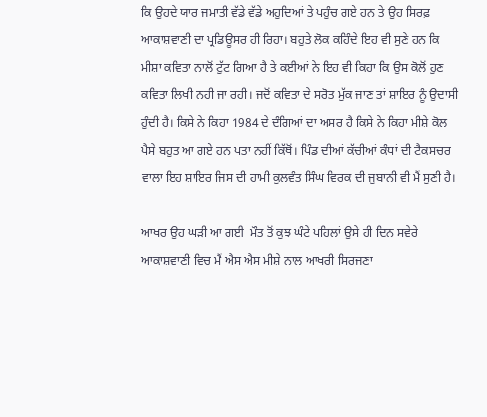ਕਿ ਉਹਦੇ ਯਾਰ ਜਮਾਤੀ ਵੱਡੇ ਵੱਡੇ ਅਹੁਦਿਆਂ ਤੇ ਪਹੁੰਚ ਗਏ ਹਨ ਤੇ ਉਹ ਸਿਰਫ਼ ਆਕਾਸ਼ਵਾਣੀ ਦਾ ਪ੍ਰਡਿਊਸਰ ਹੀ ਰਿਹਾ। ਬਹੁਤੇ ਲੋਕ ਕਹਿੰਦੇ ਇਹ ਵੀ ਸੁਣੇ ਹਨ ਕਿ ਮੀਸ਼ਾ ਕਵਿਤਾ ਨਾਲੋਂ ਟੁੱਟ ਗਿਆ ਹੈ ਤੇ ਕਈਆਂ ਨੇ ਇਹ ਵੀ ਕਿਹਾ ਕਿ ਉਸ ਕੋਲੋਂ ਹੁਣ ਕਵਿਤਾ ਲਿਖੀ ਨਹੀ ਜਾ ਰਹੀ। ਜਦੋਂ ਕਵਿਤਾ ਦੇ ਸਰੋਤ ਮੁੱਕ ਜਾਣ ਤਾਂ ਸ਼ਾਇਰ ਨੂੰ ਉਦਾਸੀ ਹੁੰਦੀ ਹੈ। ਕਿਸੇ ਨੇ ਕਿਹਾ 1984 ਦੇ ਦੰਗਿਆਂ ਦਾ ਅਸਰ ਹੈ ਕਿਸੇ ਨੇ ਕਿਹਾ ਮੀਸ਼ੇ ਕੋਲ ਪੈਸੇ ਬਹੁਤ ਆ ਗਏ ਹਨ ਪਤਾ ਨਹੀਂ ਕਿੱਥੋਂ। ਪਿੰਡ ਦੀਆਂ ਕੱਚੀਆਂ ਕੰਧਾਂ ਦੀ ਟੈਕਸਚਰ ਵਾਲਾ ਇਹ ਸ਼ਾਇਰ ਜਿਸ ਦੀ ਹਾਮੀ ਕੁਲਵੰਤ ਸਿੰਘ ਵਿਰਕ ਦੀ ਜੁਬਾਨੀ ਵੀ ਮੈਂ ਸੁਣੀ ਹੈ।

ਆਖਰ ਉਹ ਘੜੀ ਆ ਗਈ  ਮੌਤ ਤੋਂ ਕੁਝ ਘੰਟੇ ਪਹਿਲਾਂ ਉਸੇ ਹੀ ਦਿਨ ਸਵੇਰੇ ਆਕਾਸ਼ਵਾਣੀ ਵਿਚ ਮੈਂ ਐਸ ਐਸ ਮੀਸ਼ੇ ਨਾਲ ਆਖਰੀ ਸਿਰਜਣਾ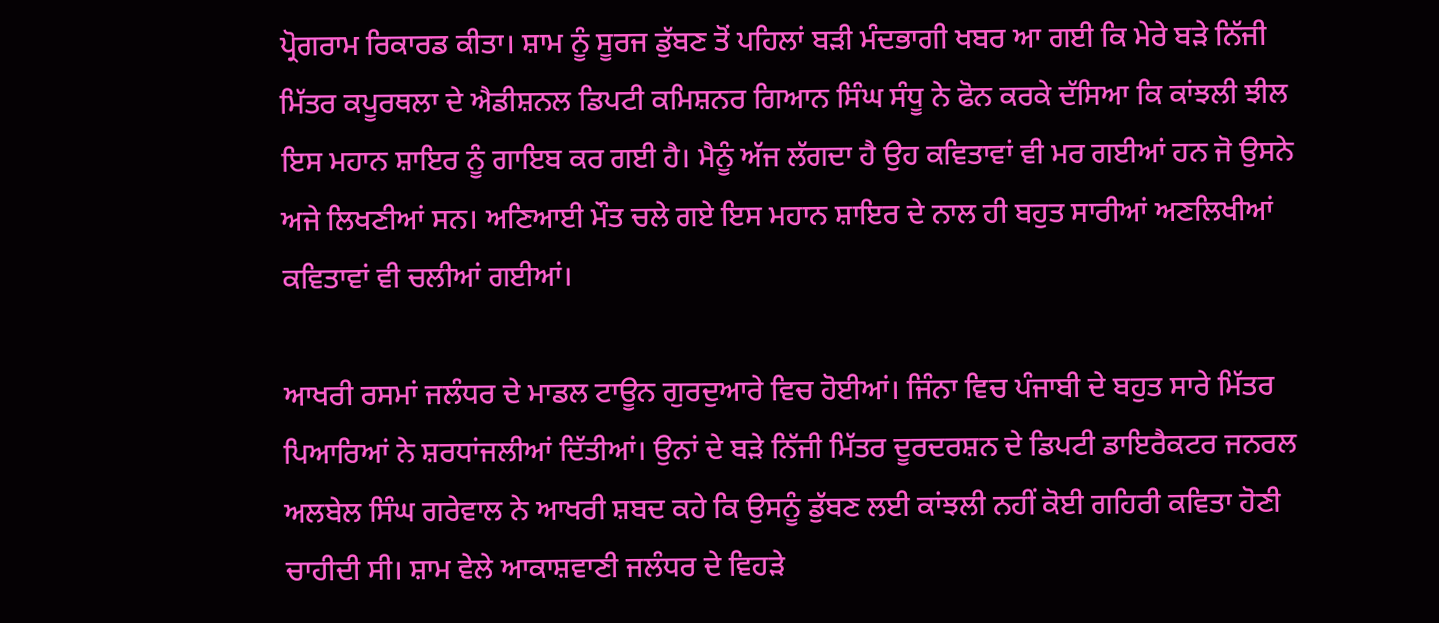ਪ੍ਰੋਗਰਾਮ ਰਿਕਾਰਡ ਕੀਤਾ। ਸ਼ਾਮ ਨੂੰ ਸੂਰਜ ਡੁੱਬਣ ਤੋਂ ਪਹਿਲਾਂ ਬੜੀ ਮੰਦਭਾਗੀ ਖਬਰ ਆ ਗਈ ਕਿ ਮੇਰੇ ਬੜੇ ਨਿੱਜੀ ਮਿੱਤਰ ਕਪੂਰਥਲਾ ਦੇ ਐਡੀਸ਼ਨਲ ਡਿਪਟੀ ਕਮਿਸ਼ਨਰ ਗਿਆਨ ਸਿੰਘ ਸੰਧੂ ਨੇ ਫੋਨ ਕਰਕੇ ਦੱਸਿਆ ਕਿ ਕਾਂਝਲੀ ਝੀਲ ਇਸ ਮਹਾਨ ਸ਼ਾਇਰ ਨੂੰ ਗਾਇਬ ਕਰ ਗਈ ਹੈ। ਮੈਨੂੰ ਅੱਜ ਲੱਗਦਾ ਹੈ ਉਹ ਕਵਿਤਾਵਾਂ ਵੀ ਮਰ ਗਈਆਂ ਹਨ ਜੋ ਉਸਨੇ ਅਜੇ ਲਿਖਣੀਆਂ ਸਨ। ਅਣਿਆਈ ਮੌਤ ਚਲੇ ਗਏ ਇਸ ਮਹਾਨ ਸ਼ਾਇਰ ਦੇ ਨਾਲ ਹੀ ਬਹੁਤ ਸਾਰੀਆਂ ਅਣਲਿਖੀਆਂ ਕਵਿਤਾਵਾਂ ਵੀ ਚਲੀਆਂ ਗਈਆਂ।

ਆਖਰੀ ਰਸਮਾਂ ਜਲੰਧਰ ਦੇ ਮਾਡਲ ਟਾਊਨ ਗੁਰਦੁਆਰੇ ਵਿਚ ਹੋਈਆਂ। ਜਿੰਨਾ ਵਿਚ ਪੰਜਾਬੀ ਦੇ ਬਹੁਤ ਸਾਰੇ ਮਿੱਤਰ ਪਿਆਰਿਆਂ ਨੇ ਸ਼ਰਧਾਂਜਲੀਆਂ ਦਿੱਤੀਆਂ। ਉਨਾਂ ਦੇ ਬੜੇ ਨਿੱਜੀ ਮਿੱਤਰ ਦੂਰਦਰਸ਼ਨ ਦੇ ਡਿਪਟੀ ਡਾਇਰੈਕਟਰ ਜਨਰਲ ਅਲਬੇਲ ਸਿੰਘ ਗਰੇਵਾਲ ਨੇ ਆਖਰੀ ਸ਼ਬਦ ਕਹੇ ਕਿ ਉਸਨੂੰ ਡੁੱਬਣ ਲਈ ਕਾਂਝਲੀ ਨਹੀਂ ਕੋਈ ਗਹਿਰੀ ਕਵਿਤਾ ਹੋਣੀ ਚਾਹੀਦੀ ਸੀ। ਸ਼ਾਮ ਵੇਲੇ ਆਕਾਸ਼ਵਾਣੀ ਜਲੰਧਰ ਦੇ ਵਿਹੜੇ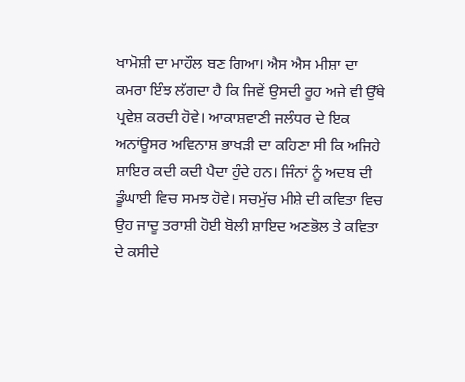ਖਾਮੋਸ਼ੀ ਦਾ ਮਾਹੌਲ ਬਣ ਗਿਆ। ਐਸ ਐਸ ਮੀਸ਼ਾ ਦਾ ਕਮਰਾ ਇੰਝ ਲੱਗਦਾ ਹੈ ਕਿ ਜਿਵੇਂ ਉਸਦੀ ਰੂਹ ਅਜੇ ਵੀ ਉੱਥੇ ਪ੍ਰਵੇਸ਼ ਕਰਦੀ ਹੋਵੇ। ਆਕਾਸ਼ਵਾਣੀ ਜਲੰਧਰ ਦੇ ਇਕ ਅਨਾਂਊਸਰ ਅਵਿਨਾਸ਼ ਭਾਖੜੀ ਦਾ ਕਹਿਣਾ ਸੀ ਕਿ ਅਜਿਹੇ ਸ਼ਾਇਰ ਕਦੀ ਕਦੀ ਪੈਦਾ ਹੁੰਦੇ ਹਨ। ਜਿੰਨਾਂ ਨੂੰ ਅਦਬ ਦੀ ਡੂੰਘਾਈ ਵਿਚ ਸਮਝ ਹੋਵੇ। ਸਚਮੁੱਚ ਮੀਸ਼ੇ ਦੀ ਕਵਿਤਾ ਵਿਚ ਉਹ ਜਾਦੂ ਤਰਾਸ਼ੀ ਹੋਈ ਬੋਲੀ ਸ਼ਾਇਦ ਅਣਭੋਲ ਤੇ ਕਵਿਤਾ ਦੇ ਕਸੀਦੇ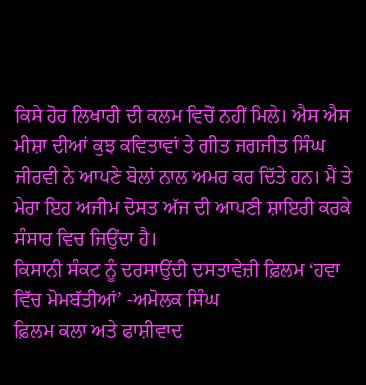ਕਿਸੇ ਹੋਰ ਲਿਖਾਰੀ ਦੀ ਕਲਮ ਵਿਚੋਂ ਨਹੀਂ ਮਿਲੇ। ਐਸ ਐਸ ਮੀਸ਼ਾ ਦੀਆਂ ਕੁਝ ਕਵਿਤਾਵਾਂ ਤੇ ਗੀਤ ਜਗਜੀਤ ਸਿੰਘ ਜੀਰਵੀ ਨੇ ਆਪਣੇ ਬੋਲਾਂ ਨਾਲ ਅਮਰ ਕਰ ਦਿੱਤੇ ਹਨ। ਮੈਂ ਤੇ ਮੇਰਾ ਇਹ ਅਜੀਮ ਦੋਸਤ ਅੱਜ ਦੀ ਆਪਣੀ ਸ਼ਾਇਰੀ ਕਰਕੇ ਸੰਸਾਰ ਵਿਚ ਜਿਉਂਦਾ ਹੈ।
ਕਿਸਾਨੀ ਸੰਕਟ ਨੂੰ ਦਰਸਾਉਂਦੀ ਦਸਤਾਵੇਜ਼ੀ ਫ਼ਿਲਮ ‘ਹਵਾ ਵਿੱਚ ਮੋਮਬੱਤੀਆਂ’ -ਅਮੋਲਕ ਸਿੰਘ
ਫ਼ਿਲਮ ਕਲਾ ਅਤੇ ਫਾਸ਼ੀਵਾਦ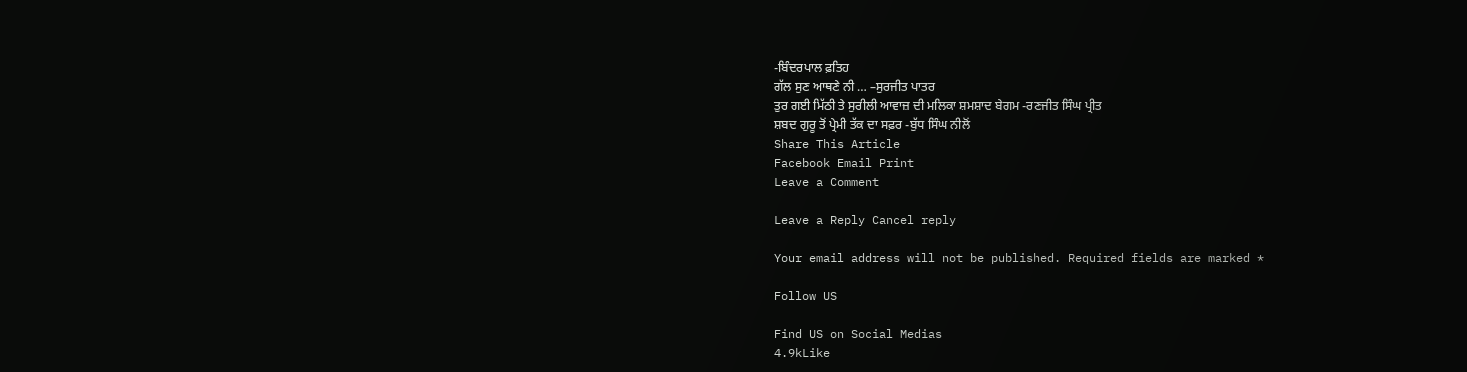-ਬਿੰਦਰਪਾਲ ਫ਼ਤਿਹ
ਗੱਲ ਸੁਣ ਆਥਣੇ ਨੀ … –ਸੁਰਜੀਤ ਪਾਤਰ
ਤੁਰ ਗਈ ਮਿੱਠੀ ਤੇ ਸੁਰੀਲੀ ਆਵਾਜ਼ ਦੀ ਮਲਿਕਾ ਸ਼ਮਸ਼ਾਦ ਬੇਗਮ -ਰਣਜੀਤ ਸਿੰਘ ਪ੍ਰੀਤ
ਸ਼ਬਦ ਗੁਰੂ ਤੋਂ ਪ੍ਰੇਮੀ ਤੱਕ ਦਾ ਸਫ਼ਰ -ਬੁੱਧ ਸਿੰਘ ਨੀਲੋਂ
Share This Article
Facebook Email Print
Leave a Comment

Leave a Reply Cancel reply

Your email address will not be published. Required fields are marked *

Follow US

Find US on Social Medias
4.9kLike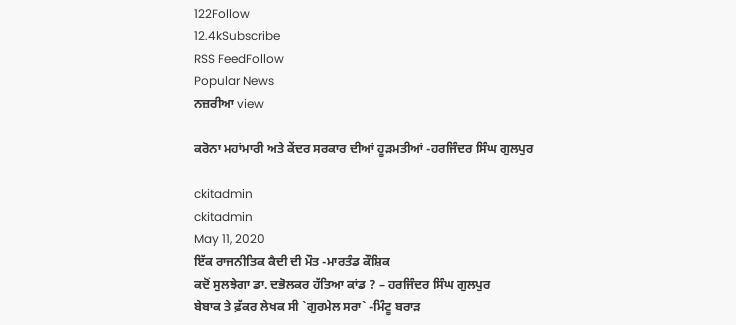122Follow
12.4kSubscribe
RSS FeedFollow
Popular News
ਨਜ਼ਰੀਆ view

ਕਰੋਨਾ ਮਹਾਂਮਾਰੀ ਅਤੇ ਕੇਂਦਰ ਸਰਕਾਰ ਦੀਆਂ ਹੂੜਮਤੀਆਂ -ਹਰਜਿੰਦਰ ਸਿੰਘ ਗੁਲਪੁਰ

ckitadmin
ckitadmin
May 11, 2020
ਇੱਕ ਰਾਜਨੀਤਿਕ ਕੈਦੀ ਦੀ ਮੌਤ -ਮਾਰਤੰਡ ਕੌਸ਼ਿਕ
ਕਦੋਂ ਸੁਲਝੇਗਾ ਡਾ. ਦਭੋਲਕਰ ਹੱਤਿਆ ਕਾਂਡ ? – ਹਰਜਿੰਦਰ ਸਿੰਘ ਗੁਲਪੁਰ
ਬੇਬਾਕ ਤੇ ਫ਼ੱਕਰ ਲੇਖਕ ਸੀ `ਗੁਰਮੇਲ ਸਰਾ` -ਮਿੰਟੂ ਬਰਾੜ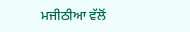ਮਜੀਠੀਆ ਵੱਲੋਂ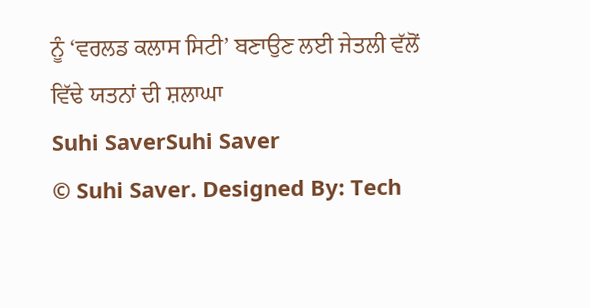ਨੂੰ ‘ਵਰਲਡ ਕਲਾਸ ਸਿਟੀ’ ਬਣਾਉਣ ਲਈ ਜੇਤਲੀ ਵੱਲੋਂ ਵਿੱਢੇ ਯਤਨਾਂ ਦੀ ਸ਼ਲਾਘਾ
Suhi SaverSuhi Saver
© Suhi Saver. Designed By: Tech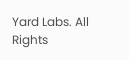Yard Labs. All Rights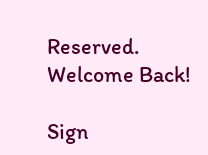Reserved.
Welcome Back!

Sign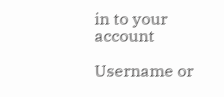in to your account

Username or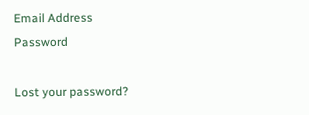Email Address
Password

Lost your password?